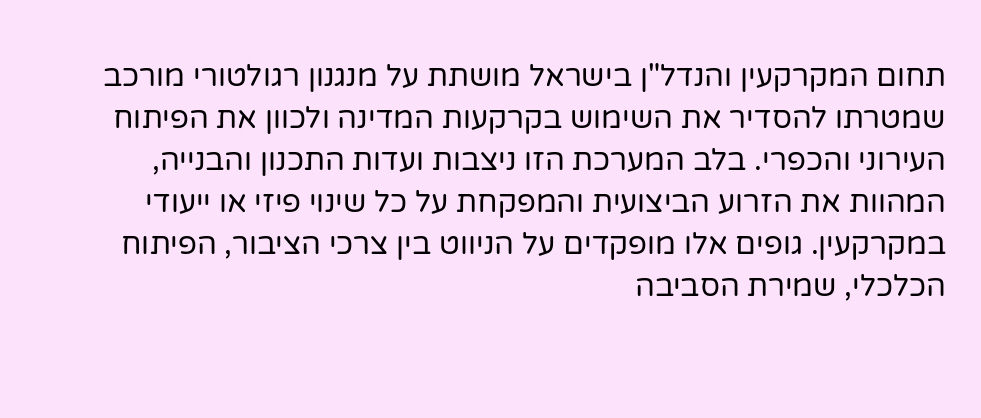תחום המקרקעין והנדל"ן בישראל מושתת על מנגנון רגולטורי מורכב שמטרתו להסדיר את השימוש בקרקעות המדינה ולכוון את הפיתוח העירוני והכפרי. בלב המערכת הזו ניצבות ועדות התכנון והבנייה, המהוות את הזרוע הביצועית והמפקחת על כל שינוי פיזי או ייעודי במקרקעין. גופים אלו מופקדים על הניווט בין צרכי הציבור, הפיתוח הכלכלי, שמירת הסביבה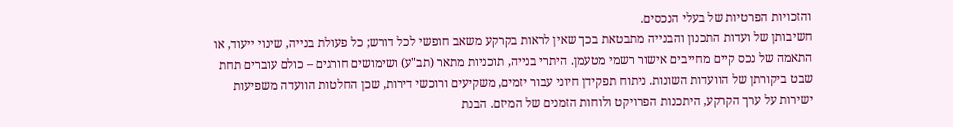והזכויות הפרטיות של בעלי הנכסים.
חשיבותן של ועדות התכנון והבנייה מתבטאת בכך שאין לראות בקרקע משאב חופשי לכל דורש; כל פעולת בנייה, שינוי ייעוד, או התאמה של נכס קיים מחייבים אישור רשמי מטעמן. היתרי בנייה, תוכניות מתאר (תב"ע) ושימושים חורגים – כולם עוברים תחת שבט ביקורתן של הוועדות השונות. ניתוח תפקידן חיוני עבור יזמים, משקיעים ורוכשי דירות, שכן החלטות הוועדה משפיעות ישירות על ערך הקרקע, היתכנות הפרויקט ולוחות הזמנים של המיזם. הבנת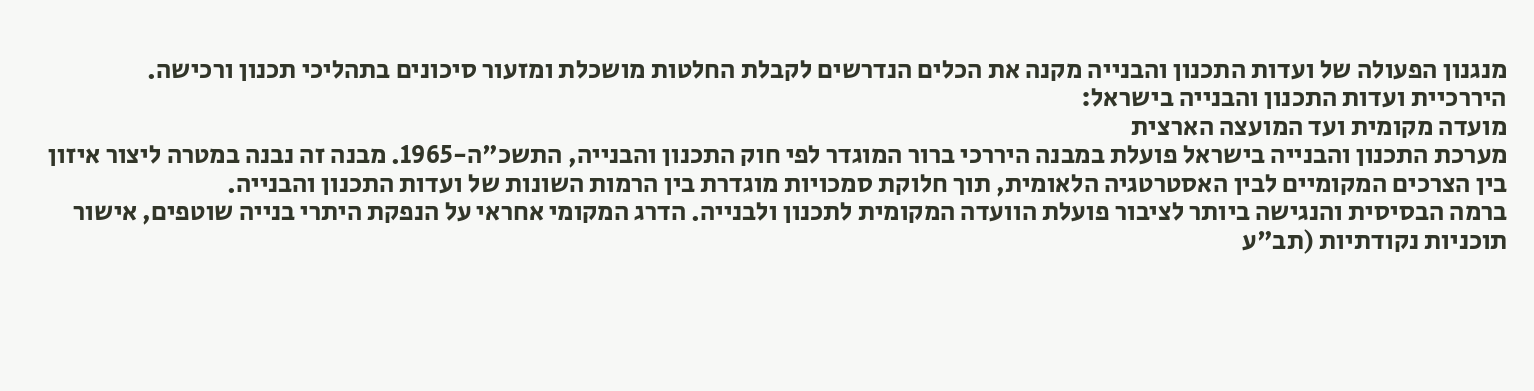מנגנון הפעולה של ועדות התכנון והבנייה מקנה את הכלים הנדרשים לקבלת החלטות מושכלת ומזעור סיכונים בתהליכי תכנון ורכישה.
היררכיית ועדות התכנון והבנייה בישראל:
מועדה מקומית ועד המועצה הארצית
מערכת התכנון והבנייה בישראל פועלת במבנה היררכי ברור המוגדר לפי חוק התכנון והבנייה, התשכ"ה-1965. מבנה זה נבנה במטרה ליצור איזון בין הצרכים המקומיים לבין האסטרטגיה הלאומית, תוך חלוקת סמכויות מוגדרת בין הרמות השונות של ועדות התכנון והבנייה.
ברמה הבסיסית והנגישה ביותר לציבור פועלת הוועדה המקומית לתכנון ולבנייה. הדרג המקומי אחראי על הנפקת היתרי בנייה שוטפים, אישור תוכניות נקודתיות (תב"ע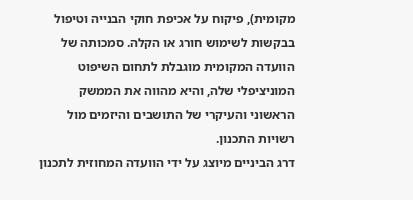מקומית), פיקוח על אכיפת חוקי הבנייה וטיפול בבקשות לשימוש חורג או הקלה. סמכותה של הוועדה המקומית מוגבלת לתחום השיפוט המוניציפלי שלה, והיא מהווה את הממשק הראשוני והעיקרי של התושבים והיזמים מול רשויות התכנון.
דרג הביניים מיוצג על ידי הוועדה המחוזית לתכנון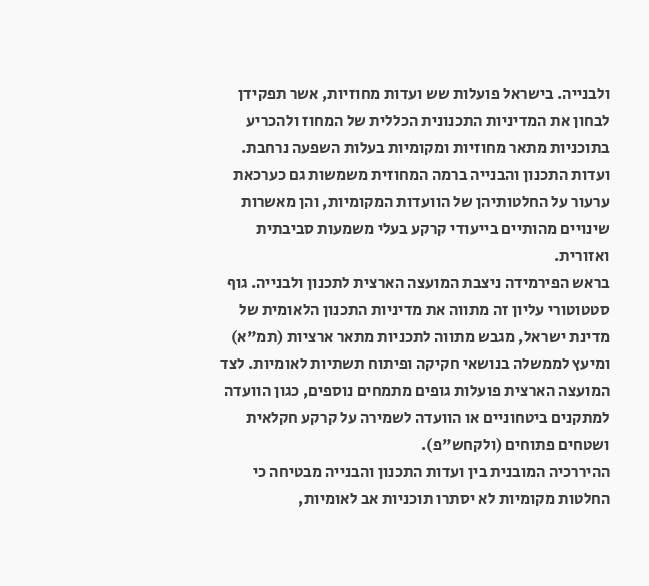ולבנייה. בישראל פועלות שש ועדות מחוזיות, אשר תפקידן לבחון את המדיניות התכנונית הכללית של המחוז ולהכריע בתוכניות מתאר מחוזיות ומקומיות בעלות השפעה נרחבת. ועדות התכנון והבנייה ברמה המחוזית משמשות גם כערכאת ערעור על החלטותיהן של הוועדות המקומיות, והן מאשרות שינויים מהותיים בייעודי קרקע בעלי משמעות סביבתית ואזורית.
בראש הפירמידה ניצבת המועצה הארצית לתכנון ולבנייה. גוף סטטוטורי עליון זה מתווה את מדיניות התכנון הלאומית של מדינת ישראל, מגבש מתווה לתכניות מתאר ארציות (תמ"א) ומיעץ לממשלה בנושאי חקיקה ופיתוח תשתיות לאומיות. לצד המועצה הארצית פועלות גופים מתמחים נוספים, כגון הוועדה למתקנים ביטחוניים או הוועדה לשמירה על קרקע חקלאית ושטחים פתוחים (ולקחש"פ).
ההיררכיה המובנית בין ועדות התכנון והבנייה מבטיחה כי החלטות מקומיות לא יסתרו תוכניות אב לאומיות,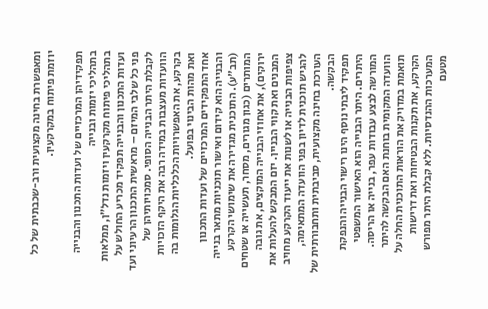ומאפשרת בחינה מקצועית ורב-שכבתית של כל יוזמת פיתוח במקרקעין.

תפקידיהן המרכזיים של ועדות התכנון והבנייה
בתהליכי יזמות ובנייה
בתהליכי פיתוח מקרקעין ויזמות נדל"ן, ממלאות ועדות התכנון והבנייה תפקיד מכריע החולש על פני כל שלבי המיזם – מראשית התכנון הרעיוני ועד לקבלת היתר הבנייה הסופי. סמכויותיהן של הוועדות מעצבות במידה רבה את היקף הזכויות בקרקע, את האפשרויות הכלכליות הגלומות בה ואת מהות הבינוי בפועל.
אחד התפקידים המרכזיים של ועדות התכנון והבנייה הוא קידום ואישור תוכניות מתאר בנייה (תב"ע). התוכנית מגדירה את שימושי הקרקע המותרים (כגון מגורים, מסחר, תעשייה או שטחים ירוקים), את אחוזי הבנייה המוקצים, את גובה המבנים ואת קווי הבניין. יזם המבקש להעלות את צפיפות הבנייה או לשנות את ייעוד הקרקע מחויב להגיש תוכנית לדיון בפני הוועדה המתאימה, העורכת בחינה מקצועית, סביבתית ותחבורתית של הבקשה.
תפקיד ליבתי נוסף הינו רישוי הבנייה והנפקת היתרים. היתר הבנייה הוא האישור המשפטי המורשה לבצע עבודות עפר, בנייה או הריסה. הוועדה המקומית בוחנת האם הבקשה להיתר תואמת במדויק את הוראות התוכנית החלה על הקרקע, את תקנות הבטיחות ואת דרישות המערכות ההנדסיות. ללא קבלת היתר מפורש מטעם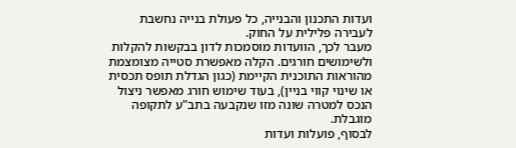ועדות התכנון והבנייה, כל פעולת בנייה נחשבת לעבירה פלילית על החוק.
מעבר לכך, הוועדות מוסמכות לדון בבקשות להקלות ולשימושים חורגים. הקלה מאפשרת סטייה מצומצמת מהוראות התוכנית הקיימת (כגון הגדלת תופס תכסית או שינוי קווי בניין), בעוד שימוש חורג מאפשר ניצול הנכס למטרה שונה מזו שנקבעה בתב"ע לתקופה מוגבלת.
לבסוף, פועלות ועדות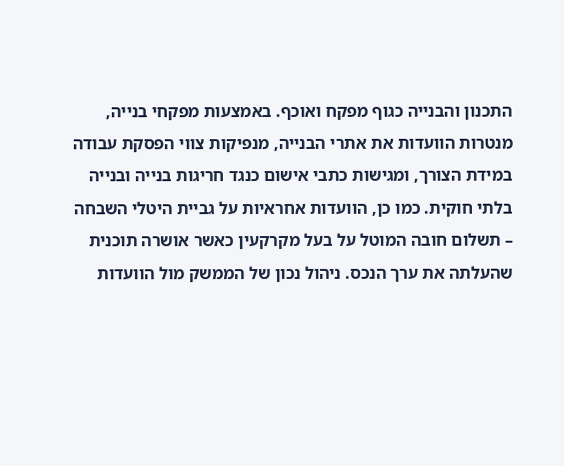התכנון והבנייה כגוף מפקח ואוכף. באמצעות מפקחי בנייה, מנטרות הוועדות את אתרי הבנייה, מנפיקות צווי הפסקת עבודה במידת הצורך, ומגישות כתבי אישום כנגד חריגות בנייה ובנייה בלתי חוקית. כמו כן, הוועדות אחראיות על גביית היטלי השבחה – תשלום חובה המוטל על בעל מקרקעין כאשר אושרה תוכנית שהעלתה את ערך הנכס. ניהול נכון של הממשק מול הוועדות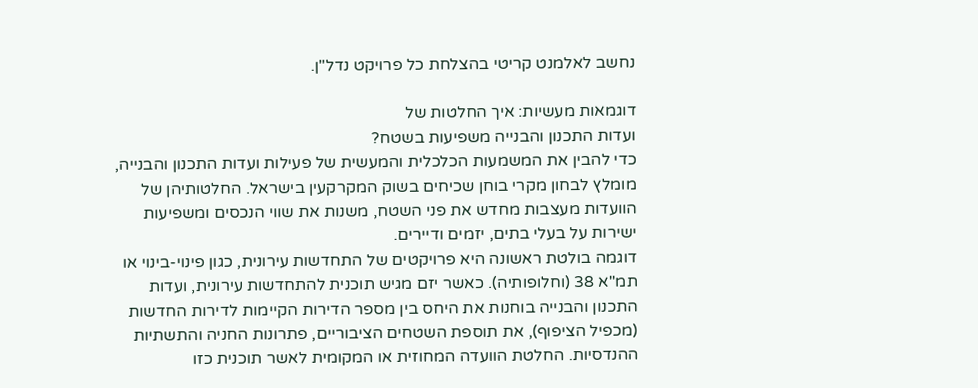נחשב לאלמנט קריטי בהצלחת כל פרויקט נדל"ן.

דוגמאות מעשיות: איך החלטות של
ועדות התכנון והבנייה משפיעות בשטח?
כדי להבין את המשמעות הכלכלית והמעשית של פעילות ועדות התכנון והבנייה, מומלץ לבחון מקרי בוחן שכיחים בשוק המקרקעין בישראל. החלטותיהן של הוועדות מעצבות מחדש את פני השטח, משנות את שווי הנכסים ומשפיעות ישירות על בעלי בתים, יזמים ודיירים.
דוגמה בולטת ראשונה היא פרויקטים של התחדשות עירונית, כגון פינוי-בינוי או תמ"א 38 (וחלופותיה). כאשר יזם מגיש תוכנית להתחדשות עירונית, ועדות התכנון והבנייה בוחנות את היחס בין מספר הדירות הקיימות לדירות החדשות (מכפיל הציפוף), את תוספת השטחים הציבוריים, פתרונות החניה והתשתיות ההנדסיות. החלטת הוועדה המחוזית או המקומית לאשר תוכנית כזו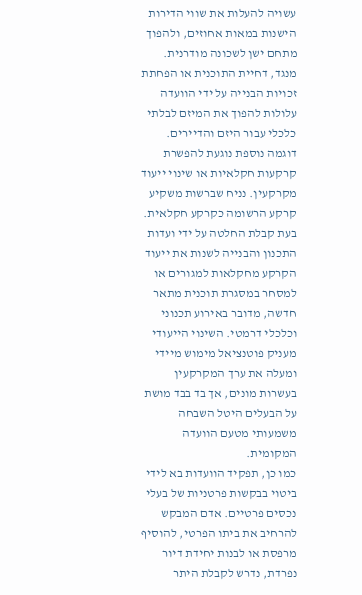עשויה להעלות את שווי הדירות הישנות במאות אחוזים, ולהפוך מתחם ישן לשכונה מודרנית. מנגד, דחיית התוכנית או הפחתת זכויות הבנייה על ידי הוועדה עלולות להפוך את המיזם לבלתי כלכלי עבור היזם והדיירים.
דוגמה נוספת נוגעת להפשרת קרקעות חקלאיות או שינוי ייעוד מקרקעין. נניח שברשות משקיע קרקע הרשומה כקרקע חקלאית. בעת קבלת החלטה על ידי ועדות התכנון והבנייה לשנות את ייעוד הקרקע מחקלאות למגורים או למסחר במסגרת תוכנית מתאר חדשה, מדובר באירוע תכנוני וכלכלי דרמטי. השינוי הייעודי מעניק פוטנציאל מימוש מיידי ומעלה את ערך המקרקעין בעשרות מונים, אך בד בבד מושת על הבעלים היטל השבחה משמעותי מטעם הוועדה המקומית.
כמו כן, תפקיד הוועדות בא לידי ביטוי בבקשות פרטניות של בעלי נכסים פרטיים. אדם המבקש להרחיב את ביתו הפרטי, להוסיף מרפסת או לבנות יחידת דיור נפרדת, נדרש לקבלת היתר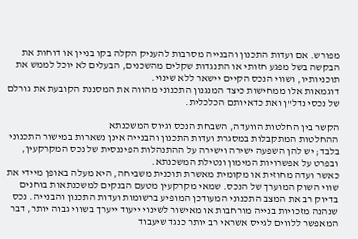מפורש. אם ועדות התכנון והבנייה מסרבות להעניק הקלה בקו בניין או דוחות את הבקשה בשל מפגע חזותי או התנגדות שקלים מהשכנים, הבעלים לא יוכל לממש את תוכניותיו, ושווי הנכס הקיים יישאר ללא שינוי.
דוגמאות אלו ממחישות כיצד המנגנון התכנוני מהווה את המסננת הקובעת את גורלם של נכסי נדל"ן ואת כדאיותם הכלכלית.

הקשר בין החלטות הוועדה, השבחת הנכס וגיוס המשכנתא
ההחלטות המתקבלות במסגרת ועדות התכנון והבנייה אינן נשארות במישור התכנוני בלבד; יש להן השפעה ישירה וישירה על ההתנהלות הפיננסית של נכס המקרקעין, ובפרט על אפשרויות המימון ונטילת המשכנתא.
כאשר ועדה מחוזית או מקומית מאשרת תוכנית משביחה, היא מעלה באופן מיידי את שווי השוק המוערך של הנכס. שמאי מקרקעין מטעם הבנקים למשכנתאות בוחנים בדיוק רב את המצב התכנוני המעודכן המופיע ברשומות ועדות התכנון והבנייה. נכס שנהנה מזכויות בנייה מורחבות או מאישור לשינוי ייעוד ייערך בשווי גבוה יותר, דבר המאפשר ללווים לגייס אשראי רב יותר כנגד שיעבוד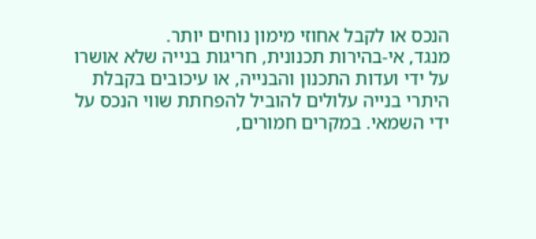הנכס או לקבל אחוזי מימון נוחים יותר.
מנגד, אי-בהירות תכנונית, חריגות בנייה שלא אושרו על ידי ועדות התכנון והבנייה, או עיכובים בקבלת היתרי בנייה עלולים להוביל להפחתת שווי הנכס על ידי השמאי. במקרים חמורים,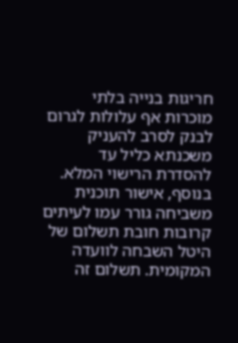חריגות בנייה בלתי מוכרות אף עלולות לגרום לבנק לסרב להעניק משכנתא כליל עד להסדרת הרישוי המלא.
בנוסף, אישור תוכנית משביחה גורר עמו לעיתים קרובות חובת תשלום של היטל השבחה לוועדה המקומית. תשלום זה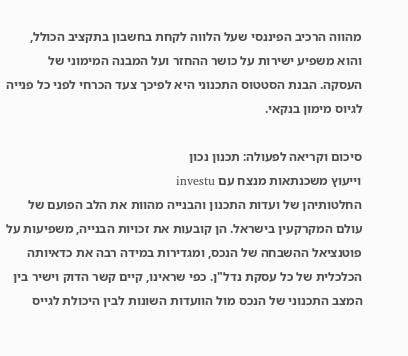מהווה הרכיב הפיננסי שעל הלווה לקחת בחשבון בתקציב הכולל, והוא משפיע ישירות על כושר ההחזר ועל המבנה המימוני של העסקה. הבנת הסטטוס התכנוני היא לפיכך צעד הכרחי לפני כל פנייה לגיוס מימון בנקאי.

סיכום וקריאה לפעולה: תכנון נכון
וייעוץ משכנתאות מנצח עם investu
החלטותיהן של ועדות התכנון והבנייה מהוות את הלב הפועם של עולם המקרקעין בישראל. הן קובעות את זכויות הבנייה, משפיעות על פוטנציאל ההשבחה של הנכס, ומגדירות במידה רבה את כדאיותה הכלכלית של כל עסקת נדל"ן. כפי שראינו, קיים קשר הדוק וישיר בין המצב התכנוני של הנכס מול הוועדות השונות לבין היכולת לגייס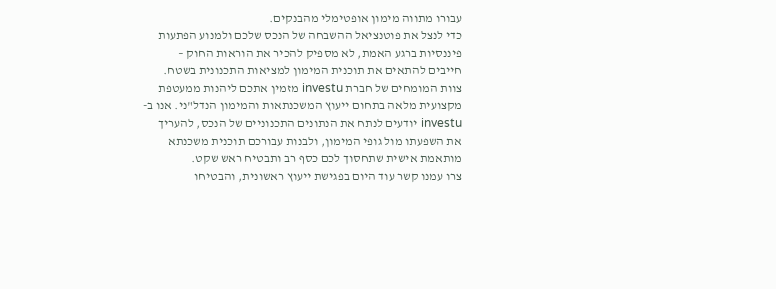עבורו מתווה מימון אופטימלי מהבנקים.
כדי לנצל את פוטנציאל ההשבחה של הנכס שלכם ולמנוע הפתעות פיננסיות ברגע האמת, לא מספיק להכיר את הוראות החוק – חייבים להתאים את תוכנית המימון למציאות התכנונית בשטח.
צוות המומחים של חברת investu מזמין אתכם ליהנות ממעטפת מקצועית מלאה בתחום ייעוץ המשכנתאות והמימון הנדל"ני. אנו ב-investu יודעים לנתח את הנתונים התכנוניים של הנכס, להעריך את השפעתו מול גופי המימון, ולבנות עבורכם תוכנית משכנתא מותאמת אישית שתחסוך לכם כסף רב ותבטיח ראש שקט.
צרו עמנו קשר עוד היום בפגישת ייעוץ ראשונית, והבטיחו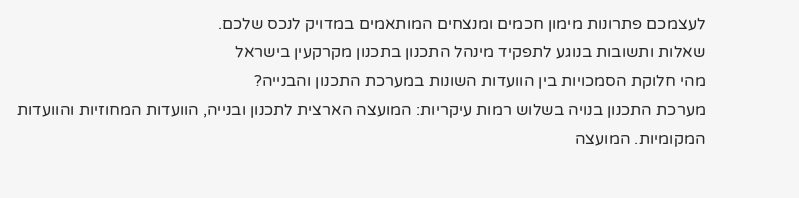לעצמכם פתרונות מימון חכמים ומנצחים המותאמים במדויק לנכס שלכם.
שאלות ותשובות בנוגע לתפקיד מינהל התכנון בתכנון מקרקעין בישראל
מהי חלוקת הסמכויות בין הוועדות השונות במערכת התכנון והבנייה?
מערכת התכנון בנויה בשלוש רמות עיקריות: המועצה הארצית לתכנון ובנייה, הוועדות המחוזיות והוועדות המקומיות. המועצה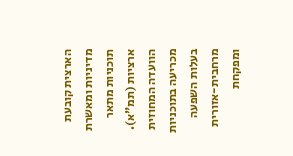הארצית קובעת מדיניות ומאשרת תוכניות מתאר ארציות (תמ"א). הוועדה המחוזית מכריעה בתוכניות בעלות השפעה מרחבית-אזורית ומפקחת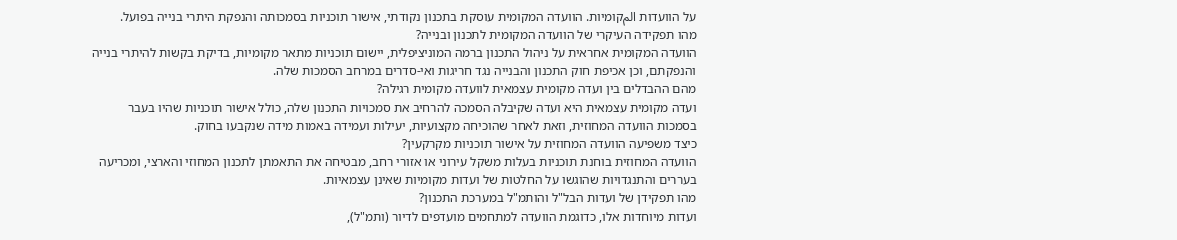על הוועדות المקומיות. הוועדה המקומית עוסקת בתכנון נקודתי, אישור תוכניות בסמכותה והנפקת היתרי בנייה בפועל.
מהו תפקידה העיקרי של הוועדה המקומית לתכנון ובנייה?
הוועדה המקומית אחראית על ניהול התכנון ברמה המוניציפלית, יישום תוכניות מתאר מקומיות, בדיקת בקשות להיתרי בנייה והנפקתם, וכן אכיפת חוק התכנון והבנייה נגד חריגות ואי-סדרים במרחב הסמכות שלה.
מהם ההבדלים בין ועדה מקומית עצמאית לוועדה מקומית רגילה?
ועדה מקומית עצמאית היא ועדה שקיבלה הסמכה להרחיב את סמכויות התכנון שלה, כולל אישור תוכניות שהיו בעבר בסמכות הוועדה המחוזית, וזאת לאחר שהוכיחה מקצועיות, יעילות ועמידה באמות מידה שנקבעו בחוק.
כיצד משפיעה הוועדה המחוזית על אישור תוכניות מקרקעין?
הוועדה המחוזית בוחנת תוכניות בעלות משקל עירוני או אזורי רחב, מבטיחה את התאמתן לתכנון המחוזי והארצי, ומכריעה בעררים והתנגדויות שהוגשו על החלטות של ועדות מקומיות שאינן עצמאיות.
מהו תפקידן של ועדות הבל"ל והותמ"ל במערכת התכנון?
ועדות מיוחדות אלו, כדוגמת הוועדה למתחמים מועדפים לדיור (ותמ"ל),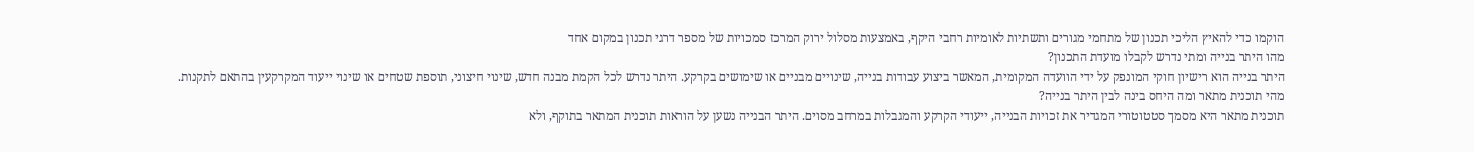הוקמו כדי להאיץ הליכי תכנון של מתחמי מגורים ותשתיות לאומיות רחבי היקף, באמצעות מסלול ירוק המרכז סמכויות של מספר דרגי תכנון במקום אחד
מהו היתר בנייה ומתי נדרש לקבלו מועדת התכנון?
היתר בנייה הוא רישיון חוקי המונפק על ידי הוועדה המקומית, המאשר ביצוע עבודות בנייה, שינויים מבניים או שימושים בקרקע. היתר נדרש לכל הקמת מבנה חדש, שינוי חיצוני, תוספת שטחים או שינוי ייעוד המקרקעין בהתאם לתקנות.
מהי תוכנית מתאר ומה היחס בינה לבין היתר בנייה?
תוכנית מתאר היא מסמך סטטוטורי המגדיר את זכויות הבנייה, ייעודי הקרקע והמגבלות במרחב מסוים. היתר הבנייה נשען על הוראות תוכנית המתאר בתוקף, ולא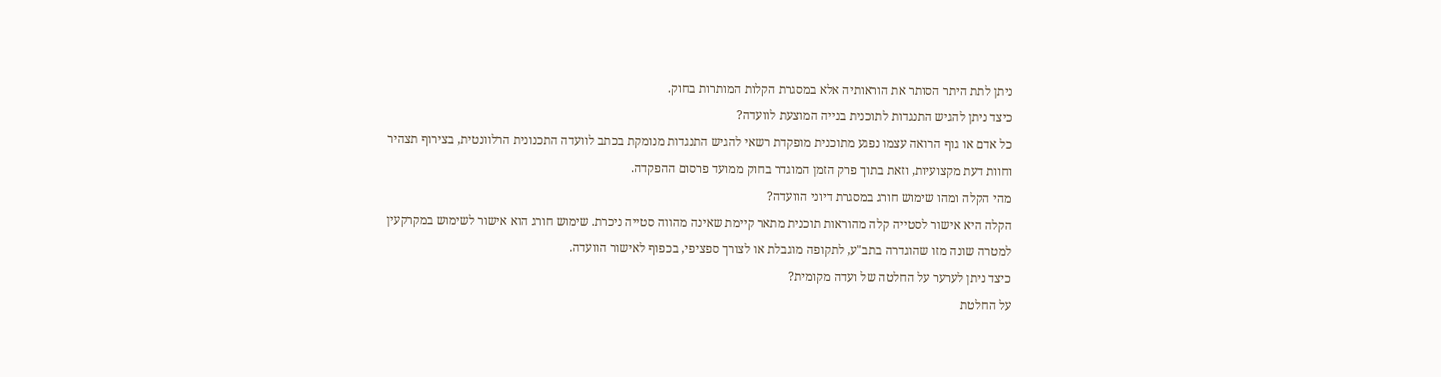ניתן לתת היתר הסותר את הוראותיה אלא במסגרת הקלות המותרות בחוק.
כיצד ניתן להגיש התנגדות לתוכנית בנייה המוצעת לוועדה?
כל אדם או גוף הרואה עצמו נפגע מתוכנית מופקדת רשאי להגיש התנגדות מנומקת בכתב לוועדה התכנונית הרלוונטית, בצירוף תצהיר וחוות דעת מקצועיות, וזאת בתוך פרק הזמן המוגדר בחוק ממועד פרסום ההפקדה.
מהי הקלה ומהו שימוש חורג במסגרת דיוני הוועדה?
הקלה היא אישור לסטייה קלה מהוראות תוכנית מתאר קיימת שאינה מהווה סטייה ניכרת. שימוש חורג הוא אישור לשימוש במקרקעין למטרה שונה מזו שהוגדרה בתב"ע, לתקופה מוגבלת או לצורך ספציפי, בכפוף לאישור הוועדה.
כיצד ניתן לערער על החלטה של ועדה מקומית?
על החלטת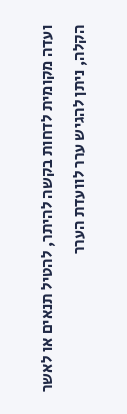ועדה מקומית לדחות בקשה להיתר, להטיל תנאים או לאשר הקלה, ניתן להגיש ערר לוועדת הערר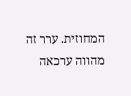המחוזית. ערר זה מהווה ערכאה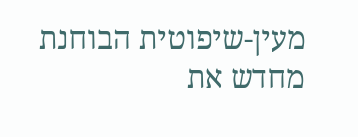מעין-שיפוטית הבוחנת מחדש את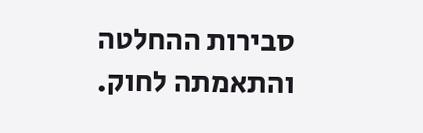סבירות ההחלטה והתאמתה לחוק.